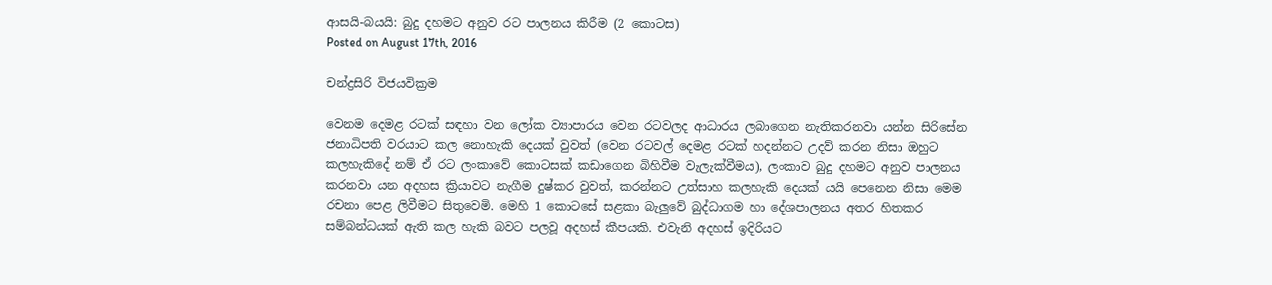ආසයි-බයයි: බුදු දහමට අනුව රට පාලනය කිරීම (2 කොටස)
Posted on August 17th, 2016

චන්ද්‍රසිරි විජයවික්‍රම

වෙනම දෙමළ රටක් සඳහා වන ලෝක ව්‍යාපාරය වෙන රටවලද ආධාරය ලබාගෙන නැතිකරනවා යන්න සිරිසේන ජනාධිපති වරයාට කල නොහැකි දෙයක් වුවත් (වෙන රටවල් දෙමළ රටක් හදන්නට උදව් කරන නිසා ඔහුට කලහැකිදේ නම් ඒ රට ලංකාවේ කොටසක් කඩාගෙන බිහිවීම වැලැක්වීමය), ලංකාව බුදු දහමට අනුව පාලනය කරනවා යන අදහස ක්‍රියාවට නැගීම දුෂ්කර වුවත්, කරන්නට උත්සාහ කලහැකි දෙයක් යයි පෙනෙන නිසා මෙම රචනා පෙළ ලිවීමට සිතුවෙමි. මෙහි 1 කොටසේ සළකා බැලුවේ බුද්ධාගම හා දේශපාලනය අතර හිතකර සම්බන්ධයක් ඇති කල හැකි බවට පලවූ අදහස් කීපයකි. එවැනි අදහස් ඉදිරියට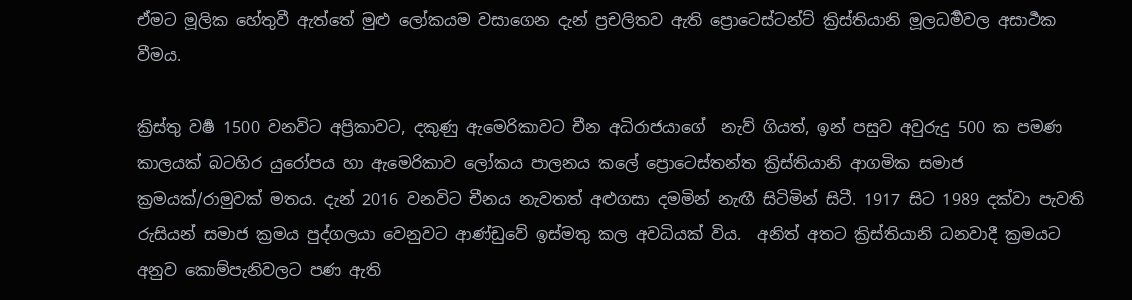ඒමට මූලික හේතුවී ඇත්තේ මුළු ලෝකයම වසාගෙන දැන් ප්‍රචලිතව ඇති ප්‍රොටෙස්ටන්ට් ක්‍රිස්තියානි මූලධර්‍මවල අසාර්‍ථක වීමය.

ක්‍රිස්තු වර්‍ෂ 1500 වනවිට අප්‍රිකාවට, දකුණු ඇමෙරිකාවට චීන අධිරාජයාගේ  නැව් ගියත්, ඉන් පසුව අවුරුදු 500 ක පමණ කාලයක් බටහිර යුරෝපය හා ඇමෙරිකාව ලෝකය පාලනය කලේ ප්‍රොටෙස්තන්ත ක්‍රිස්තියානි ආගමික සමාජ ක්‍රමයක්/රාමුවක් මතය. දැන් 2016 වනවිට චීනය නැවතත් අළුගසා දමමින් නැඟී සිටිමින් සිටී. 1917 සිට 1989 දක්වා පැවති රුසියන් සමාජ ක්‍රමය පුද්ගලයා වෙනුවට ආණ්ඩුවේ ඉස්මතු කල අවධියක් විය.  අනිත් අතට ක්‍රිස්තියානි ධනවාදී ක්‍රමයට අනුව කොම්පැනිවලට පණ ඇති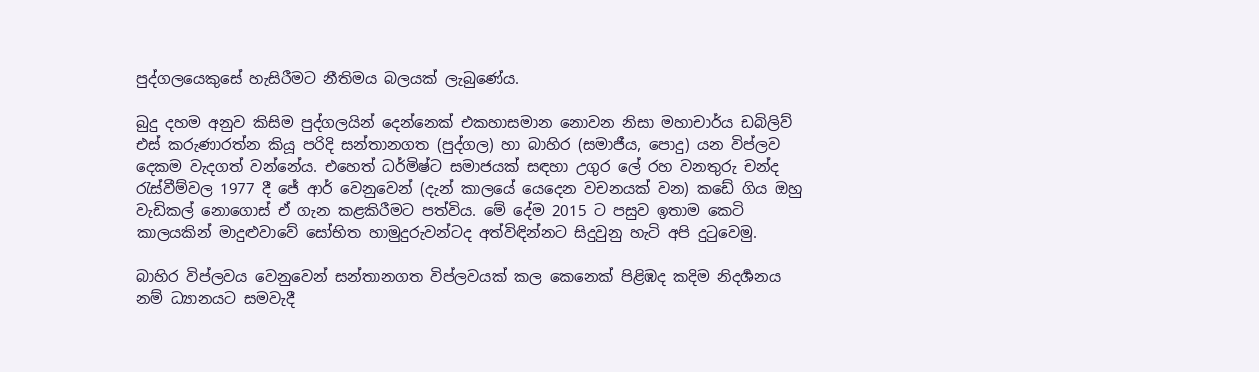පුද්ගලයෙකුසේ හැසිරීමට නීතිමය බලයක් ලැබුණේය.

බුදු දහම අනුව කිසිම පුද්ගලයින් දෙන්නෙක් එකහාසමාන නොවන නිසා මහාචාර්ය ඩබිලිව් එස් කරුණාරත්න කියූ පරිදි සන්තානගත (පුද්ගල) හා බාහිර (සමාජීය, පොදු) යන විප්ලව දෙකම වැදගත් වන්නේය. එහෙත් ධර්මිෂ්ට සමාජයක් සඳහා උගුර ලේ රහ වනතුරු චන්ද රැස්වීම්වල 1977 දී ජේ ආර් වෙනුවෙන් (දැන් කාලයේ යෙදෙන වචනයක් වන) කඩේ ගිය ඔහු වැඩිකල් නොගොස් ඒ ගැන කළකිරීමට පත්‌විය. මේ දේම 2015 ට පසුව ඉතාම කෙටි කාලයකින් මාදුළුවාවේ සෝභිත හාමුදුරුවන්ටද අත්‌විඳින්නට සිදුවුනු හැටි අපි දුටුවෙමු.

බාහිර විප්ලවය වෙනුවෙන් සන්තානගත විප්ලවයක් කල කෙනෙක් පිළිඹද කදිම නිදර්‍ශනය නම් ධ්‍යානයට සමවැදී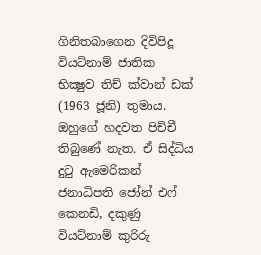ගිනිතබාගෙන දිවිපිදූ වියට්නාම් ජාතික භික්‍ෂුව තිච් ක්වාන් ඩක් (1963 ජූනි) තුමාය. ඔහුගේ හදවත පිච්චී තිබුණේ නැත. ඒ සිද්ධිය දුටු ඇමෙරිකන් ජනාධිපති ජෝන් එෆ් කෙනඩි, දකුණු වියට්නාම් කුරිරු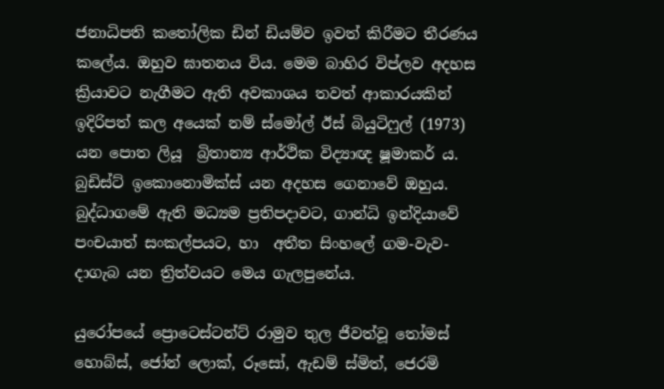ජනාධිපති කතෝලික ඩින් ඩියම්ව ඉවත් කිරීමට තීරණය කලේය. ඔහුව ඝාතනය විය. මෙම බාහිර විප්ලව අදහස ක්‍රියාවට නැගීමට ඇති අවකාශය තවත් ආකාරයකින් ඉදිරිපත් කල අයෙක් නම් ස්මෝල් ඊස් බියුටිෆුල් (1973) යන පොත ලියූ  බ්‍රිතාන්‍ය ආර්ථික විද්‍යාඥ ෂූමාකර් ය. බුඩිස්ට් ඉකොනොමික්ස් යන අදහස ගෙනාවේ ඔහුය. බුද්ධාගමේ ඇති මධ්‍යම ප්‍රතිපදාවට, ගාන්ධි ඉන්දියාවේ පංචයාත් සංකල්පයට, හා  අතීත සිංහලේ ගම-වැව-දාගැබ යන ත්‍රිත්වයට මෙය ගැලපුනේය.

යුරෝපයේ ප්‍රොටෙස්ටන්ට් රාමුව තුල ජීවත්වූ තෝමස් හොබ්ස්, ජෝන් ලොක්, රූසෝ, ඇඩම් ස්මිත්, ජෙරමි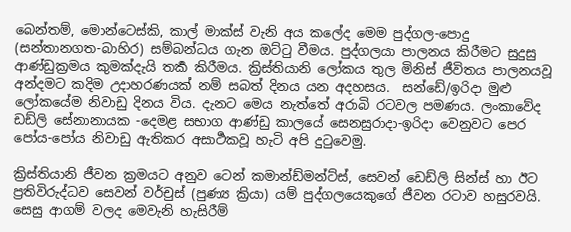බෙන්තම්, මොන්ටෙස්කි, කාල් මාක්ස් වැනි අය කලේද මෙම පුද්ගල-පොදු (සන්තානගත-බාහිර) සම්බන්ධය ගැන ඔට්ටු වීමය. පුද්ගලයා පාලනය කිරීමට සුදුසු ආණ්ඩුක්‍රමය කුමක්දැයි තර්‍ක කිරීමය. ක්‍රිස්තියානි ලෝකය තුල මිනිස් ජීවිතය පාලනයවූ අන්දමට කදිම උදාහරණයක් නම් සබත් දිනය යන අදහසය.  සන්ඩේ/ඉරිදා මුළු ලෝකයේම නිවාඩු දිනය විය. දැනට මෙය නැත්තේ අරාබි රටවල පමණය. ලංකාවේද ඩඩ්ලි සේනානායක -දෙමළ සභාග ආණ්ඩු කාලයේ සෙනසුරාදා-ඉරිදා වෙනුවට පෙර පෝය-පෝය නිවාඩු ඇතිකර අසාර්‍ථකවූ හැටි අපි දුටුවෙමු.

ක්‍රිස්තියානි ජීවන ක්‍රමයට අනුව ටෙන් කමාන්ඩ්මන්ට්ස්, සෙවන් ඩෙඩ්ලි සින්ස් හා ඊට ප්‍රතිවිරුද්ධව සෙවන් වර්චුස් (පුණ්‍ය ක්‍රියා) යම් පුද්ගලයෙකුගේ ජීවන රටාව හසුරවයි. සෙසු ආගම් වලද මෙවැනි හැසිරීම්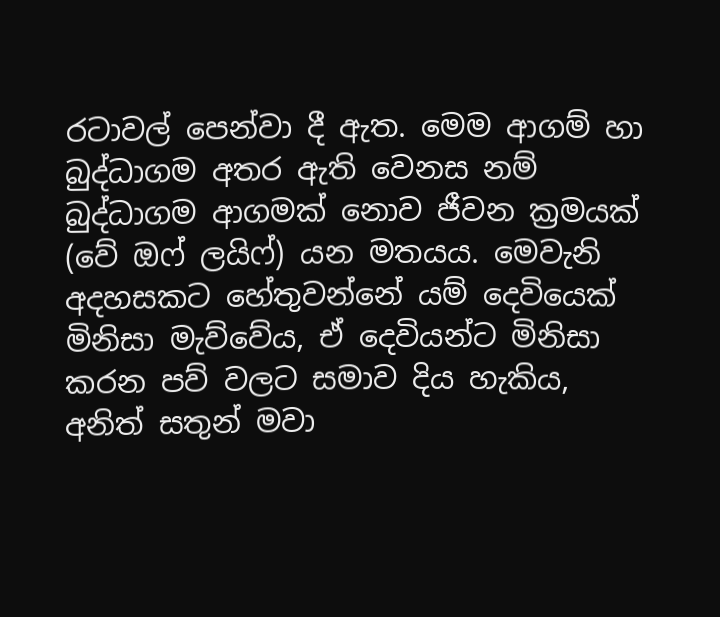රටාවල් පෙන්වා දී ඇත. මෙම ආගම් හා බුද්ධාගම අතර ඇති වෙනස නම් බුද්ධාගම ආගමක් නොව ජීවන ක්‍රමයක් (වේ ඔෆ් ලයිෆ්) යන මතයය. මෙවැනි අදහසකට හේතුවන්නේ යම් දෙවියෙක් මිනිසා මැව්වේය, ඒ දෙවියන්ට මිනිසා කරන පව් වලට සමාව දිය හැකිය, අනිත් සතුන් මවා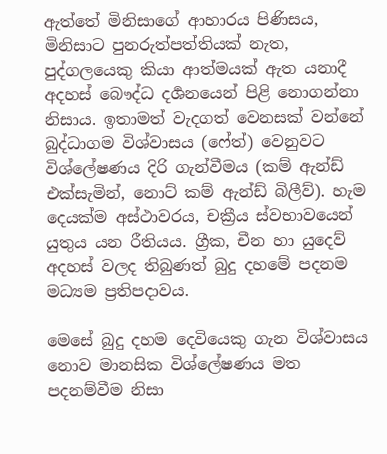ඇත්තේ මිනිසාගේ ආහාරය පිණිසය, මිනිසාට පුනරුත්පත්තියක් නැත, පුද්ගලයෙකු කියා ආත්මයක් ඇත යනාදී අදහස් බෞද්ධ දර්‍ශනයෙන් පිළි නොගන්නා නිසාය. ඉතාමත් වැදගත් වෙනසක් වන්නේ බුද්ධාගම විශ්වාසය (ෆේත්) වෙනුවට විශ්ලේෂණය දිරි ගැන්වීමය (කම් ඇන්ඩ් එක්සැමින්, නොට් කම් ඇන්ඩ් බිලීව්). හැම දෙයක්ම අස්ථාවරය, චක්‍රීය ස්වභාවයෙන් යුතුය යන රීතියය. ග්‍රීක, චීන හා යුදෙව් අදහස් වලද තිබුණත් බුදු දහමේ පදනම මධ්‍යම ප්‍රතිපදාවය.

මෙසේ බුදු දහම දෙවියෙකු ගැන විශ්වාසය නොව මානසික විශ්ලේෂණය මත පදනම්වීම නිසා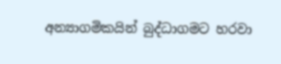අන්‍යාගමිකයින් බුද්ධාගමට හරවා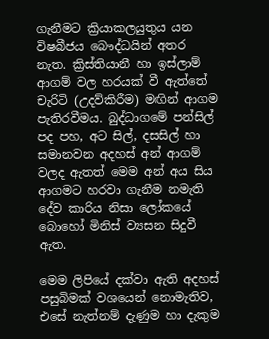ගැනීමට ක්‍රියාකලයුතුය යන විෂබීජය බෞද්ධයින් අතර නැත. ක්‍රිස්තියානී හා ඉස්ලාම් ආගම් වල හරයක් වී ඇත්තේ චැරිටි (උදව්කිරීම) මඟින් ආගම පැතිරවීමය. බුද්ධාගමේ පන්සිල් පද පහ, අට සිල්, දසසිල් හා සමානවන අදහස් අන් ආගම් වලද ඇතත් මෙම අන් අය සිය ආගමට හරවා ගැනීම නමැති දේව කාරිය නිසා ලෝකයේ බොහෝ මිනිස් ව්‍යසන සිදුවී ඇත.

මෙම ලිපියේ දක්වා ඇති අදහස් පසුබිමක් වශයෙන් නොමැතිව, එසේ නැත්නම් දැණුම හා දැකුම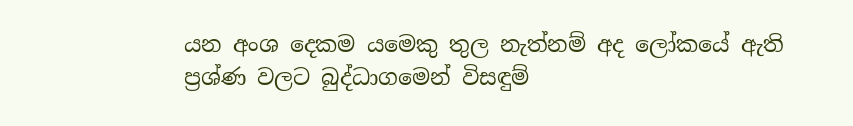යන අංශ දෙකම යමෙකු තුල නැත්නම් අද ලෝකයේ ඇති ප්‍රශ්ණ වලට බුද්ධාගමෙන් විසඳුම්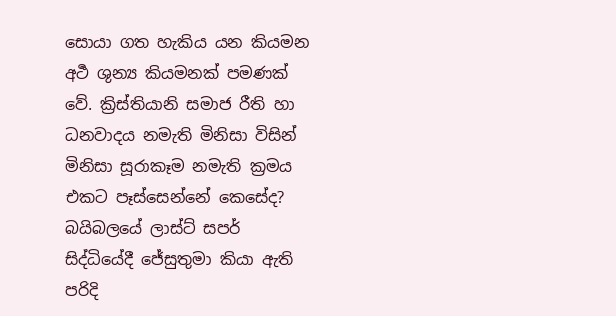සොයා ගත හැකිය යන කියමන අර්‍ථ ශුන්‍ය කියමනක් පමණක් වේ. ක්‍රිස්තියානි සමාජ රීති හා ධනවාදය නමැති මිනිසා විසින් මිනිසා සූරාකෑම නමැති ක්‍රමය එකට පෑස්සෙන්නේ කෙසේද? බයිබලයේ ලාස්ට් සපර් සිද්ධියේදී ජේසුතුමා කියා ඇති පරිදි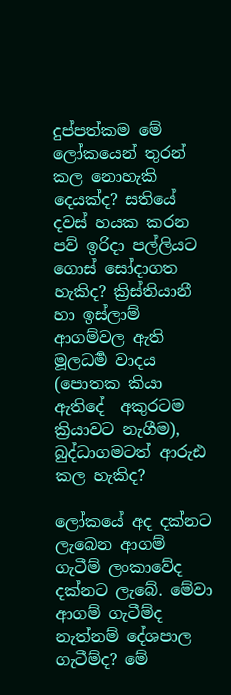දුප්පත්කම මේ ලෝකයෙන් තුරන් කල නොහැකි දෙයක්ද? සතියේ දවස් හයක කරන පව් ඉරිදා පල්ලියට ගොස් සෝදාගත හැකිද? ක්‍රිස්තියානී හා ඉස්ලාම් ආගම්වල ඇති මූලධර්‍ම වාදය (පොතක කියා ඇතිදේ  අකුරටම ක්‍රියාවට නැගීම), බුද්ධාගමටත් ආරුඪ කල හැකිද?

ලෝකයේ අද දක්නට ලැබෙන ආගම් ගැටීම් ලංකාවේද දක්නට ලැබේ. මේවා ආගම් ගැටීම්ද නැත්නම් දේශපාල ගැටීම්ද? මේ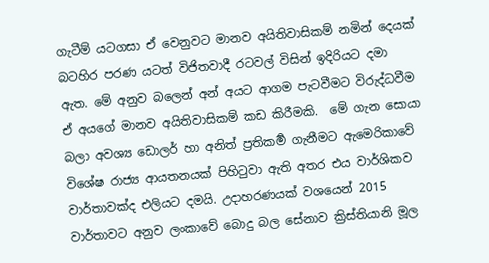ගැටීම් යටගසා ඒ වෙනුවට මානව අයිතිවාසිකම් නමින් දෙයක් බටහිර පරණ යටත් විජිතවාදී රටවල් විසින් ඉදිරියට දමා ඇත. මේ අනුව බලෙන් අන් අයට ආගම පැටවීමට විරුද්ධවීම ඒ අයගේ මානව අයිතිවාසිකම් කඩ කිරීමකි.  මේ ගැන සොයා බලා අවශ්‍ය ඩොලර් හා අනිත් ප්‍රතිකර්‍ම ගැනීමට ඇමෙරිකාවේ විශේෂ රාජ්‍ය ආයතනයක් පිහිටුවා ඇති අතර එය වාර්ශිකව වාර්තාවක්ද එලියට දමයි. උදාහරණයක් වශයෙන් 2015 වාර්තාවට අනුව ලංකාවේ බොදු බල සේනාව ක්‍රිස්තියානි මූල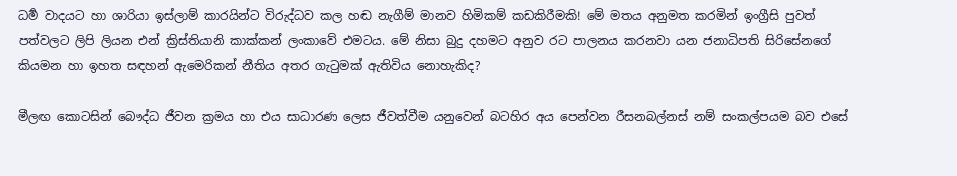ධර්‍ම වාදයට හා ශාරියා ඉස්ලාම් කාරයින්ට විරුද්ධව කල හඬ නැගීම් මානව හිමිකම් කඩකිරීමකි! මේ මතය අනුමත කරමින් ඉංග්‍රීසි පුවත් පත්වලට ලිපි ලියන එන් ක්‍රිස්තියානි කාක්කන් ලංකාවේ එමටය. මේ නිසා බුදු දහමට අනුව රට පාලනය කරනවා යන ජනාධිපති සිරිසේනගේ කියමන හා ඉහත සඳහන් ඇමෙරිකන් නීතිය අතර ගැටුමක් ඇතිවිය නොහැකිද?

මීලඟ කොටසින් බෞද්ධ ජීවන ක්‍රමය හා එය සාධාරණ ලෙස ජීවත්වීම යනුවෙන් බටහිර අය පෙන්වන රීසනබල්නස් නම් සංකල්පයම බව එසේ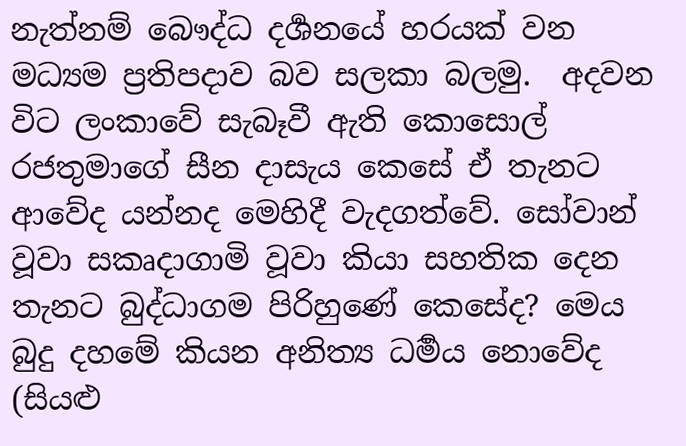නැත්නම් බෞද්ධ දර්‍ශනයේ හරයක් වන මධ්‍යම ප්‍රතිපදාව බව සලකා බලමු.  අදවන විට ලංකාවේ සැබෑවී ඇති කොසොල් රජතුමාගේ සීන දාසැය කෙසේ ඒ තැනට ආවේද යන්නද මෙහිදී වැදගත්වේ. සෝවාන් වූවා සකෘදාගාමි වූවා කියා සහතික දෙන තැනට බුද්ධාගම පිරිහුණේ කෙසේද? මෙය බුදු දහමේ කියන අනිත්‍ය ධර්‍මය නොවේද (සියළු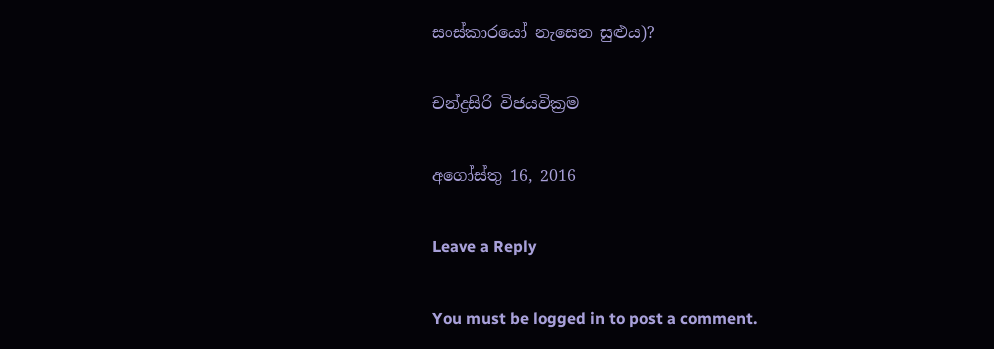සංස්කාරයෝ නැසෙන සුළුය)?

චන්ද්‍රසිරි විජයවික්‍රම

අගෝස්තු 16, 2016

Leave a Reply

You must be logged in to post a comment.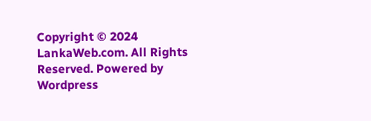Copyright © 2024 LankaWeb.com. All Rights Reserved. Powered by Wordpress